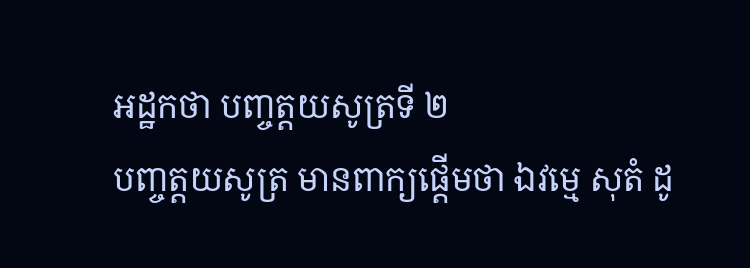អដ្ឋកថា បញ្ចត្តយសូត្រទី ២
បញ្ចត្តយសូត្រ មានពាក្យផ្តើមថា ឯវម្មេ សុតំ ដូ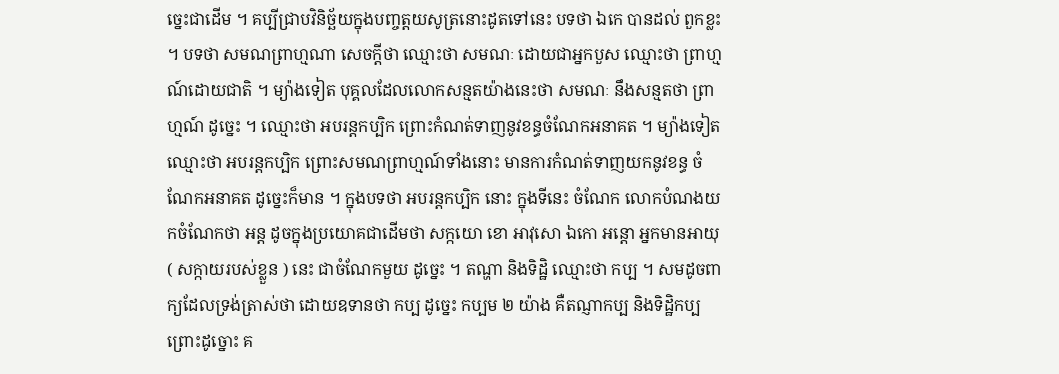ច្នេះជាដើម ។ គប្បីជ្រាបវិនិច្ឆ័យក្នុងបញ្ចត្តយសូត្រនោះដូតទៅនេះ បទថា ឯកេ បានដល់ ពួកខ្លះ ។ បទថា សមណព្រាហ្មណា សេចក្តីថា ឈ្មោះថា សមណៈ ដោយជាអ្នកបួស ឈ្មោះថា ព្រាហ្មណ៍ដោយជាតិ ។ ម្យ៉ាងទៀត បុគ្គលដែលលោកសន្មតយ៉ាងនេះថា សមណៈ នឹងសន្មតថា ព្រាហ្មណ៍ ដូច្នេះ ។ ឈ្មោះថា អបរន្តកប្បិក ព្រោះកំណត់ទាញនូវខន្ធចំណែកអនាគត ។ ម្យ៉ាងទៀត ឈ្មោះថា អបរន្តកប្បិក ព្រោះសមណព្រាហ្មណ៍ទាំងនោះ មានការកំណត់ទាញយកនូវខន្ធ ចំណែកអនាគត ដូច្នេះក៏មាន ។ ក្នុងបទថា អបរន្តកប្បិក នោះ ក្នុងទីនេះ ចំណែក លោកបំណងយកចំណែកថា អន្ត ដូចក្នុងប្រយោគជាដើមថា សក្កយោ ខោ អាវុសោ ឯកោ អន្តោ អ្នកមានអាយុ ( សក្កាយរបស់ខ្លួន ) នេះ ជាចំណែកមួយ ដូច្នេះ ។ តណ្ហា និងទិដ្ឋិ ឈ្មោះថា កប្ប ។ សមដូចពាក្យដែលទ្រង់ត្រាស់ថា ដោយឧទានថា កប្ប ដូច្នេះ កប្បម ២ យ៉ាង គឺតណ្ញាកប្ប និងទិដ្ឋិកប្ប ព្រោះដូច្នោះ គ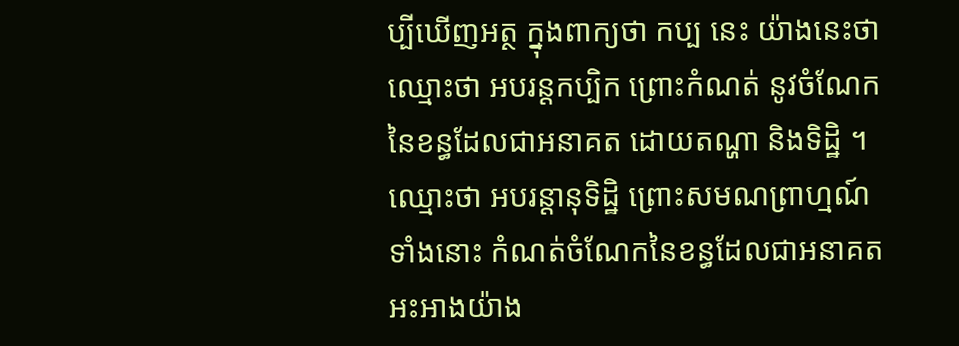ប្បីឃើញអត្ថ ក្នុងពាក្យថា កប្ប នេះ យ៉ាងនេះថា ឈ្មោះថា អបរន្តកប្បិក ព្រោះកំណត់ នូវចំណែកនៃខន្ធដែលជាអនាគត ដោយតណ្ហា និងទិដ្ឋិ ។ ឈ្មោះថា អបរន្តានុទិដ្ឋិ ព្រោះសមណព្រាហ្មណ៍ទាំងនោះ កំណត់ចំណែកនៃខន្ធដែលជាអនាគត អះអាងយ៉ាង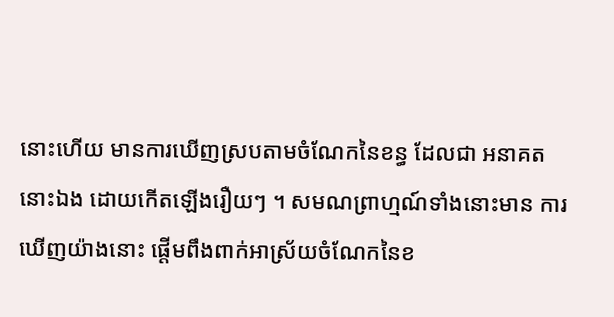នោះហើយ មានការឃើញស្របតាមចំណែកនៃខន្ធ ដែលជា អនាគតនោះឯង ដោយកើតឡើងរឿយៗ ។ សមណព្រាហ្មណ៍ទាំងនោះមាន ការឃើញយ៉ាងនោះ ផ្តើមពឹងពាក់អាស្រ័យចំណែកនៃខ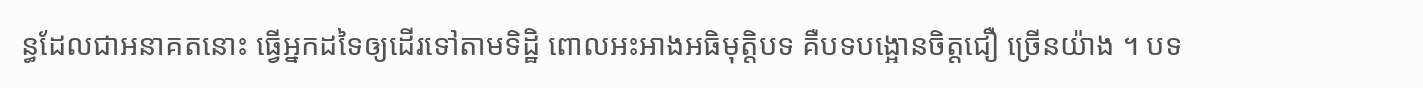ន្ធដែលជាអនាគតនោះ ធ្វើអ្នកដទៃឲ្យដើរទៅតាមទិដ្ឋិ ពោលអះអាងអធិមុត្តិបទ គឺបទបង្អោនចិត្តជឿ ច្រើនយ៉ាង ។ បទ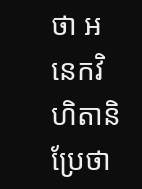ថា អនេកវិហិតានិ ប្រែថា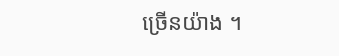ច្រើនយ៉ាង ។